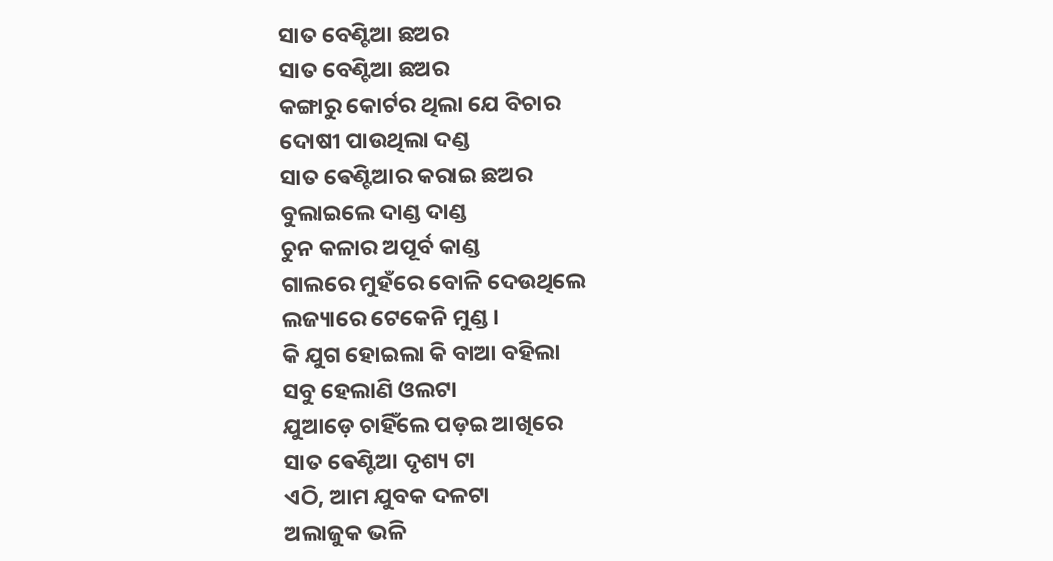ସାତ ବେଣ୍ଟିଆ ଛଅର
ସାତ ବେଣ୍ଟିଆ ଛଅର
କଙ୍ଗାରୁ କୋର୍ଟର ଥିଲା ଯେ ବିଚାର
ଦୋଷୀ ପାଉଥିଲା ଦଣ୍ଡ
ସାତ ଵେଣ୍ଟିଆର କରାଇ ଛଅର
ବୁଲାଇଲେ ଦାଣ୍ଡ ଦାଣ୍ଡ
ଚୁନ କଳାର ଅପୂର୍ବ କାଣ୍ଡ
ଗାଲରେ ମୁହଁରେ ବୋଳି ଦେଉଥିଲେ
ଲଜ୍ୟାରେ ଟେକେନି ମୁଣ୍ଡ ।
କି ଯୁଗ ହୋଇଲା କି ବାଆ ବହିଲା
ସବୁ ହେଲାଣି ଓଲଟା
ଯୁଆଡ଼େ ଚାହିଁଲେ ପଡ଼ଇ ଆଖିରେ
ସାତ ଵେଣ୍ଟିଆ ଦୃଶ୍ୟ ଟା
ଏଠି, ଆମ ଯୁବକ ଦଳଟା
ଅଲାଜୁକ ଭଳି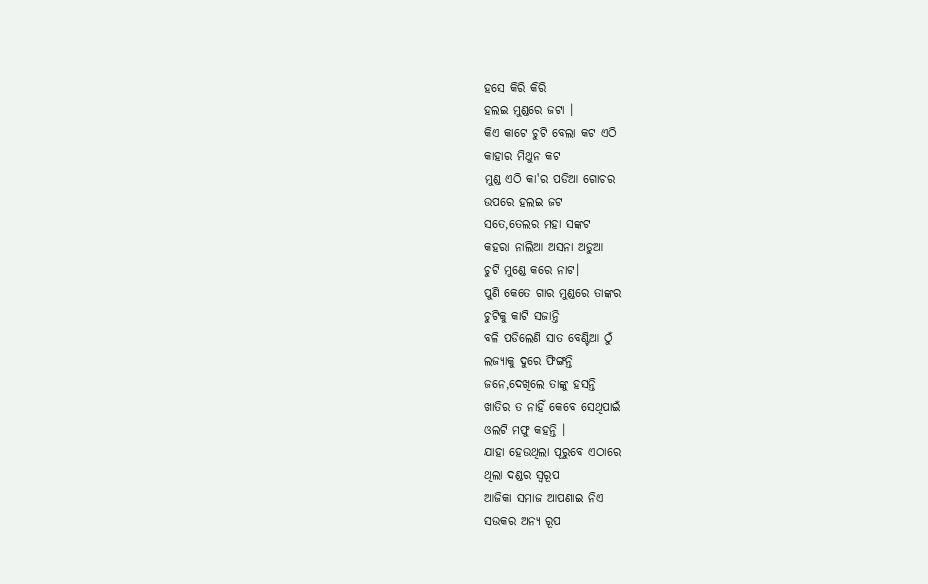ହସେ କିରି କିରି
ହଲଇ ମୁଣ୍ଡରେ ଜଟା ।
କିଏ କାଟେ ଚୁଟି ବେଲା କଟ ଏଠି
କାହାର ମିଥୁନ କଟ
ମୁଣ୍ଡ ଏଠି କା'ର ପଡିଆ ଗୋଚର
ଉପରେ ହଲଇ ଜଟ
ସତେ,ତେଲର ମହା ସଙ୍କଟ
କହରା ନାଲିଆ ଅସନା ଅଡୁଆ
ଚୁଟି ମୁଣ୍ଡେ କରେ ନାଟ।
ପୁଣି କେତେ ଗାର ମୁଣ୍ଡରେ ତାଙ୍କର
ଚୁଟିକୁ କାଟି ସଜାନ୍ତି
ବଳି ପଡିଲେଣି ସାତ ବେଣ୍ଟିଆ ଠୁଁ
ଲଜ୍ୟାକୁ ଦୁରେ ଫିଙ୍ଗନ୍ତି
ଜନେ,ଦେଖିଲେ ତାଙ୍କୁ ହସନ୍ତି
ଖାତିର ତ ନାହିଁ କେବେ ସେଥିପାଇଁ
ଓଲଟି ମଫୁ କହନ୍ତି ।
ଯାହା ହେଉଥିଲା ପୂରୁବେ ଏଠାରେ
ଥିଲା ଦଣ୍ଡର ସ୍ବରୂପ
ଆଜିକା ସମାଜ ଆପଣାଇ ନିଏ
ସଉକର ଅନ୍ୟ ରୂପ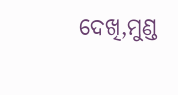ଦେଖି,ମୁଣ୍ଡ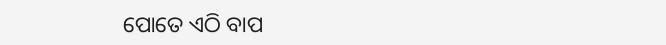ପୋତେ ଏଠି ବାପ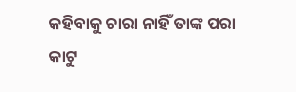କହିବାକୁ ଚାରା ନାହିଁ ତାଙ୍କ ପରା
କାଟୁ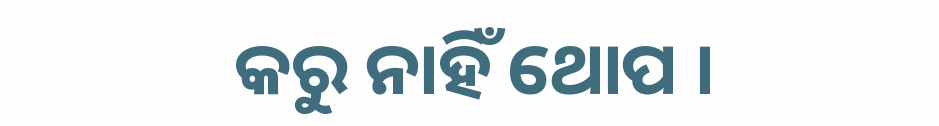କରୁ ନାହିଁ ଥୋପ ।